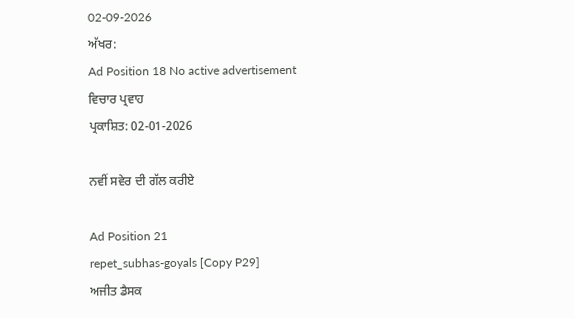02-09-2026
ਅੱਖਰ:
Ad Position 18 No active advertisement
ਵਿਚਾਰ ਪ੍ਰਵਾਹ
ਪ੍ਰਕਾਸ਼ਿਤ: 02-01-2026

ਨਵੀਂ ਸਵੇਰ ਦੀ ਗੱਲ ਕਰੀਏ

Ad Position 21
repet_subhas-goyals [Copy P29]
ਅਜੀਤ ਡੈਸਕ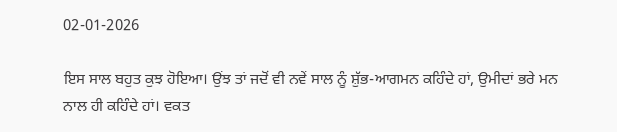02-01-2026

ਇਸ ਸਾਲ ਬਹੁਤ ਕੁਝ ਹੋਇਆ। ਉਂਝ ਤਾਂ ਜਦੋਂ ਵੀ ਨਵੇਂ ਸਾਲ ਨੂੰ ਸ਼ੁੱਭ-ਆਗਮਨ ਕਹਿੰਦੇ ਹਾਂ, ਉਮੀਦਾਂ ਭਰੇ ਮਨ ਨਾਲ ਹੀ ਕਹਿੰਦੇ ਹਾਂ। ਵਕਤ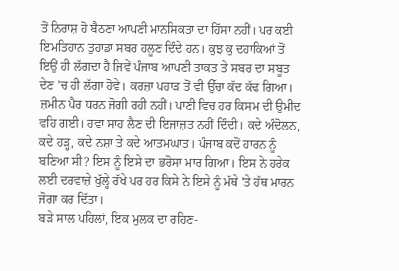ਤੋਂ ਨਿਰਾਸ਼ ਹੋ ਬੈਠਣਾ ਆਪਣੀ ਮਾਨਸਿਕਤਾ ਦਾ ਹਿੱਸਾ ਨਹੀਂ। ਪਰ ਕਈ ਇਮਤਿਹਾਨ ਤੁਹਾਡਾ ਸਬਰ ਹਲੂਣ ਦਿੰਦੇ ਹਨ। ਕੁਝ ਕੁ ਦਹਾਕਿਆਂ ਤੋਂ ਇਉਂ ਹੀ ਲੱਗਦਾ ਹੈ ਜਿਵੇਂ ਪੰਜਾਬ ਆਪਣੀ ਤਾਕਤ ਤੇ ਸਬਰ ਦਾ ਸਬੂਤ ਦੇਣ 'ਚ ਹੀ ਲੱਗਾ ਹੋਵੇ। ਕਰਜ਼ਾ ਪਹਾੜ ਤੋਂ ਵੀ ਉੱਚਾ ਕੱਦ ਕੱਢ ਗਿਆ। ਜ਼ਮੀਨ ਪੈਰ ਧਰਨ ਜੋਗੀ ਰਹੀ ਨਹੀਂ। ਪਾਣੀ ਵਿਚ ਹਰ ਕਿਸਮ ਦੀ ਉਮੀਦ ਵਹਿ ਗਈ। ਹਵਾ ਸਾਹ ਲੈਣ ਦੀ ਇਜਾਜ਼ਤ ਨਹੀਂ ਦਿੰਦੀ। ਕਦੇ ਅੰਦੋਲਨ, ਕਦੇ ਹੜ੍ਹ, ਕਦੇ ਨਸ਼ਾ ਤੇ ਕਦੇ ਆਤਮਘਾਤ। ਪੰਜਾਬ ਕਦੋਂ ਹਾਰਨ ਨੂੰ ਬਣਿਆ ਸੀ? ਇਸ ਨੂੰ ਇਸੇ ਦਾ ਭਰੋਸਾ ਮਾਰ ਗਿਆ। ਇਸ ਨੇ ਹਰੇਕ ਲਈ ਦਰਵਾਜ਼ੇ ਖੁੱਲ੍ਹੇ ਰੱਖੇ ਪਰ ਹਰ ਕਿਸੇ ਨੇ ਇਸੇ ਨੂੰ ਮੱਥੇ 'ਤੇ ਹੱਥ ਮਾਰਨ ਜੋਗਾ ਕਰ ਦਿੱਤਾ।
ਬੜੇ ਸਾਲ ਪਹਿਲਾਂ, ਇਕ ਮੁਲਕ ਦਾ ਰਹਿਣ-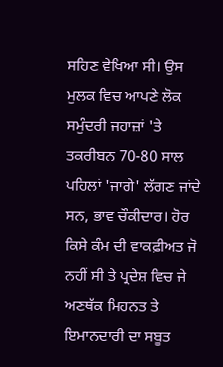ਸਹਿਣ ਵੇਖਿਆ ਸੀ। ਉਸ ਮੁਲਕ ਵਿਚ ਆਪਣੇ ਲੋਕ ਸਮੁੰਦਰੀ ਜਹਾਜ਼ਾਂ 'ਤੇ ਤਕਰੀਬਨ 70-80 ਸਾਲ ਪਹਿਲਾਂ 'ਜਾਗੇ' ਲੱਗਣ ਜਾਂਦੇ ਸਨ, ਭਾਵ ਚੌਕੀਦਾਰ। ਹੋਰ ਕਿਸੇ ਕੰਮ ਦੀ ਵਾਕਫ਼ੀਅਤ ਜੋ ਨਹੀਂ ਸੀ ਤੇ ਪ੍ਰਦੇਸ਼ ਵਿਚ ਜੇ ਅਣਥੱਕ ਮਿਹਨਤ ਤੇ ਇਮਾਨਦਾਰੀ ਦਾ ਸਬੂਤ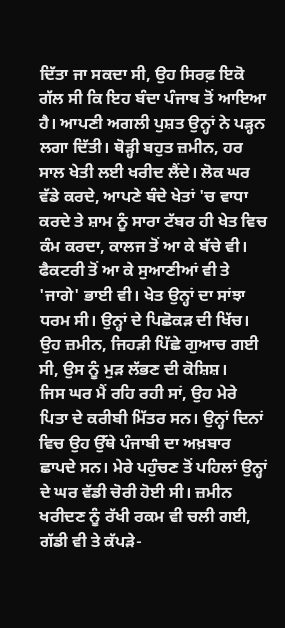ਦਿੱਤਾ ਜਾ ਸਕਦਾ ਸੀ, ਉਹ ਸਿਰਫ਼ ਇਕੋ ਗੱਲ ਸੀ ਕਿ ਇਹ ਬੰਦਾ ਪੰਜਾਬ ਤੋਂ ਆਇਆ ਹੈ। ਆਪਣੀ ਅਗਲੀ ਪੁਸ਼ਤ ਉਨ੍ਹਾਂ ਨੇ ਪੜ੍ਹਨ ਲਗਾ ਦਿੱਤੀ। ਥੋੜ੍ਹੀ ਬਹੁਤ ਜ਼ਮੀਨ, ਹਰ ਸਾਲ ਖੇਤੀ ਲਈ ਖਰੀਦ ਲੈਂਦੇ। ਲੋਕ ਘਰ ਵੱਡੇ ਕਰਦੇ, ਆਪਣੇ ਬੰਦੇ ਖੇਤਾਂ 'ਚ ਵਾਧਾ ਕਰਦੇ ਤੇ ਸ਼ਾਮ ਨੂੰ ਸਾਰਾ ਟੱਬਰ ਹੀ ਖੇਤ ਵਿਚ ਕੰਮ ਕਰਦਾ, ਕਾਲਜ ਤੋਂ ਆ ਕੇ ਬੱਚੇ ਵੀ। ਫੈਕਟਰੀ ਤੋਂ ਆ ਕੇ ਸੁਆਣੀਆਂ ਵੀ ਤੇ 'ਜਾਗੇ' ਭਾਈ ਵੀ। ਖੇਤ ਉਨ੍ਹਾਂ ਦਾ ਸਾਂਝਾ ਧਰਮ ਸੀ। ਉਨ੍ਹਾਂ ਦੇ ਪਿਛੋਕੜ ਦੀ ਖਿੱਚ। ਉਹ ਜ਼ਮੀਨ, ਜਿਹੜੀ ਪਿੱਛੇ ਗੁਆਚ ਗਈ ਸੀ, ਉਸ ਨੂੰ ਮੁੜ ਲੱਭਣ ਦੀ ਕੋਸ਼ਿਸ਼।
ਜਿਸ ਘਰ ਮੈਂ ਰਹਿ ਰਹੀ ਸਾਂ, ਉਹ ਮੇਰੇ ਪਿਤਾ ਦੇ ਕਰੀਬੀ ਮਿੱਤਰ ਸਨ। ਉਨ੍ਹਾਂ ਦਿਨਾਂ ਵਿਚ ਉਹ ਉੱਥੇ ਪੰਜਾਬੀ ਦਾ ਅਖ਼ਬਾਰ ਛਾਪਦੇ ਸਨ। ਮੇਰੇ ਪਹੁੰਚਣ ਤੋਂ ਪਹਿਲਾਂ ਉਨ੍ਹਾਂ ਦੇ ਘਰ ਵੱਡੀ ਚੋਰੀ ਹੋਈ ਸੀ। ਜ਼ਮੀਨ ਖਰੀਦਣ ਨੂੰ ਰੱਖੀ ਰਕਮ ਵੀ ਚਲੀ ਗਈ, ਗੱਡੀ ਵੀ ਤੇ ਕੱਪੜੇ-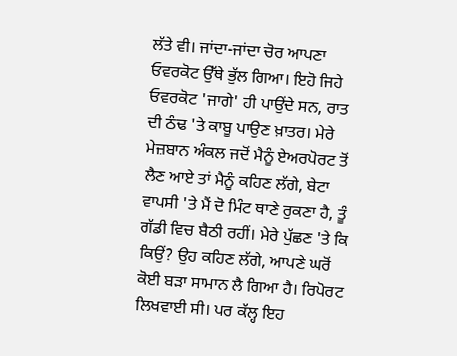ਲੱਤੇ ਵੀ। ਜਾਂਦਾ-ਜਾਂਦਾ ਚੋਰ ਆਪਣਾ ਓਵਰਕੋਟ ਉੱਥੇ ਭੁੱਲ ਗਿਆ। ਇਹੋ ਜਿਹੇ ਓਵਰਕੋਟ 'ਜਾਗੇ' ਹੀ ਪਾਉਂਦੇ ਸਨ, ਰਾਤ ਦੀ ਠੰਢ 'ਤੇ ਕਾਬੂ ਪਾਉਣ ਖ਼ਾਤਰ। ਮੇਰੇ ਮੇਜ਼ਬਾਨ ਅੰਕਲ ਜਦੋਂ ਮੈਨੂੰ ਏਅਰਪੋਰਟ ਤੋਂ ਲੈਣ ਆਏ ਤਾਂ ਮੈਨੂੰ ਕਹਿਣ ਲੱਗੇ, ਬੇਟਾ ਵਾਪਸੀ 'ਤੇ ਮੈਂ ਦੋ ਮਿੰਟ ਥਾਣੇ ਰੁਕਣਾ ਹੈ, ਤੂੰ ਗੱਡੀ ਵਿਚ ਬੈਠੀ ਰਹੀਂ। ਮੇਰੇ ਪੁੱਛਣ 'ਤੇ ਕਿ ਕਿਉਂ? ਉਹ ਕਹਿਣ ਲੱਗੇ, ਆਪਣੇ ਘਰੋਂ ਕੋਈ ਬੜਾ ਸਾਮਾਨ ਲੈ ਗਿਆ ਹੈ। ਰਿਪੋਰਟ ਲਿਖਵਾਈ ਸੀ। ਪਰ ਕੱਲ੍ਹ ਇਹ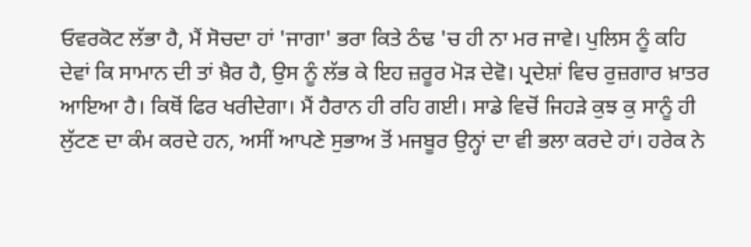ਓਵਰਕੋਟ ਲੱਭਾ ਹੈ, ਮੈਂ ਸੋਚਦਾ ਹਾਂ 'ਜਾਗਾ' ਭਰਾ ਕਿਤੇ ਠੰਢ 'ਚ ਹੀ ਨਾ ਮਰ ਜਾਵੇ। ਪੁਲਿਸ ਨੂੰ ਕਹਿ ਦੇਵਾਂ ਕਿ ਸਾਮਾਨ ਦੀ ਤਾਂ ਖ਼ੈਰ ਹੈ, ਉਸ ਨੂੰ ਲੱਭ ਕੇ ਇਹ ਜ਼ਰੂਰ ਮੋੜ ਦੇਵੋ। ਪ੍ਰਦੇਸ਼ਾਂ ਵਿਚ ਰੁਜ਼ਗਾਰ ਖ਼ਾਤਰ ਆਇਆ ਹੈ। ਕਿਥੋਂ ਫਿਰ ਖਰੀਦੇਗਾ। ਮੈਂ ਹੈਰਾਨ ਹੀ ਰਹਿ ਗਈ। ਸਾਡੇ ਵਿਚੋਂ ਜਿਹੜੇ ਕੁਝ ਕੁ ਸਾਨੂੰ ਹੀ ਲੁੱਟਣ ਦਾ ਕੰਮ ਕਰਦੇ ਹਨ, ਅਸੀਂ ਆਪਣੇ ਸੁਭਾਅ ਤੋਂ ਮਜਬੂਰ ਉਨ੍ਹਾਂ ਦਾ ਵੀ ਭਲਾ ਕਰਦੇ ਹਾਂ। ਹਰੇਕ ਨੇ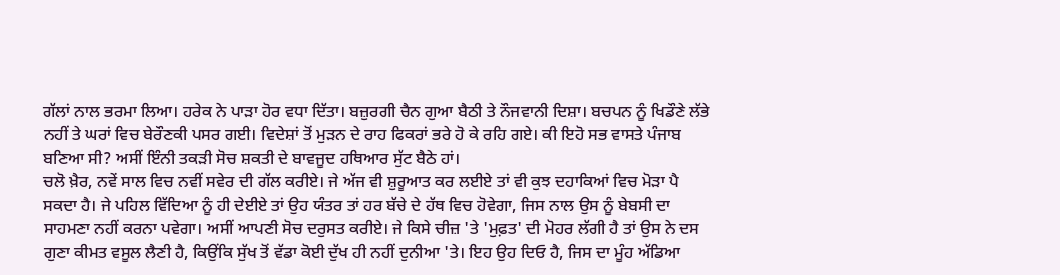ਗੱਲਾਂ ਨਾਲ ਭਰਮਾ ਲਿਆ। ਹਰੇਕ ਨੇ ਪਾੜਾ ਹੋਰ ਵਧਾ ਦਿੱਤਾ। ਬਜ਼ੁਰਗੀ ਚੈਨ ਗੁਆ ਬੈਠੀ ਤੇ ਨੌਜਵਾਨੀ ਦਿਸ਼ਾ। ਬਚਪਨ ਨੂੰ ਖਿਡੌਣੇ ਲੱਭੇ ਨਹੀਂ ਤੇ ਘਰਾਂ ਵਿਚ ਬੇਰੌਣਕੀ ਪਸਰ ਗਈ। ਵਿਦੇਸ਼ਾਂ ਤੋਂ ਮੁੜਨ ਦੇ ਰਾਹ ਫਿਕਰਾਂ ਭਰੇ ਹੋ ਕੇ ਰਹਿ ਗਏ। ਕੀ ਇਹੋ ਸਭ ਵਾਸਤੇ ਪੰਜਾਬ ਬਣਿਆ ਸੀ? ਅਸੀਂ ਇੰਨੀ ਤਕੜੀ ਸੋਚ ਸ਼ਕਤੀ ਦੇ ਬਾਵਜੂਦ ਹਥਿਆਰ ਸੁੱਟ ਬੈਠੇ ਹਾਂ।
ਚਲੋ ਖ਼ੈਰ, ਨਵੇਂ ਸਾਲ ਵਿਚ ਨਵੀਂ ਸਵੇਰ ਦੀ ਗੱਲ ਕਰੀਏ। ਜੇ ਅੱਜ ਵੀ ਸ਼ੁਰੂਆਤ ਕਰ ਲਈਏ ਤਾਂ ਵੀ ਕੁਝ ਦਹਾਕਿਆਂ ਵਿਚ ਮੋੜਾ ਪੈ ਸਕਦਾ ਹੈ। ਜੇ ਪਹਿਲ ਵਿੱਦਿਆ ਨੂੰ ਹੀ ਦੇਈਏ ਤਾਂ ਉਹ ਯੰਤਰ ਤਾਂ ਹਰ ਬੱਚੇ ਦੇ ਹੱਥ ਵਿਚ ਹੋਵੇਗਾ, ਜਿਸ ਨਾਲ ਉਸ ਨੂੰ ਬੇਬਸੀ ਦਾ ਸਾਹਮਣਾ ਨਹੀਂ ਕਰਨਾ ਪਵੇਗਾ। ਅਸੀਂ ਆਪਣੀ ਸੋਚ ਦਰੁਸਤ ਕਰੀਏ। ਜੇ ਕਿਸੇ ਚੀਜ਼ 'ਤੇ 'ਮੁਫ਼ਤ' ਦੀ ਮੋਹਰ ਲੱਗੀ ਹੈ ਤਾਂ ਉਸ ਨੇ ਦਸ ਗੁਣਾ ਕੀਮਤ ਵਸੂਲ ਲੈਣੀ ਹੈ, ਕਿਉਂਕਿ ਸੁੱਖ ਤੋਂ ਵੱਡਾ ਕੋਈ ਦੁੱਖ ਹੀ ਨਹੀਂ ਦੁਨੀਆ 'ਤੇ। ਇਹ ਉਹ ਦਿਓ ਹੈ, ਜਿਸ ਦਾ ਮੂੰਹ ਅੱਡਿਆ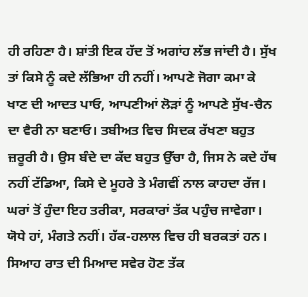ਹੀ ਰਹਿਣਾ ਹੈ। ਸ਼ਾਂਤੀ ਇਕ ਹੱਦ ਤੋਂ ਅਗਾਂਹ ਲੱਭ ਜਾਂਦੀ ਹੈ। ਸੁੱਖ ਤਾਂ ਕਿਸੇ ਨੂੰ ਕਦੇ ਲੱਭਿਆ ਹੀ ਨਹੀਂ। ਆਪਣੇ ਜੋਗਾ ਕਮਾ ਕੇ ਖਾਣ ਦੀ ਆਦਤ ਪਾਓ, ਆਪਣੀਆਂ ਲੋੜਾਂ ਨੂੰ ਆਪਣੇ ਸੁੱਖ-ਚੈਨ ਦਾ ਵੈਰੀ ਨਾ ਬਣਾਓ। ਤਬੀਅਤ ਵਿਚ ਸਿਦਕ ਰੱਖਣਾ ਬਹੁਤ ਜ਼ਰੂਰੀ ਹੈ। ਉਸ ਬੰਦੇ ਦਾ ਕੱਦ ਬਹੁਤ ਉੱਚਾ ਹੈ, ਜਿਸ ਨੇ ਕਦੇ ਹੱਥ ਨਹੀਂ ਟੱਡਿਆ, ਕਿਸੇ ਦੇ ਮੂਹਰੇ ਤੇ ਮੰਗਵੀਂ ਨਾਲ ਕਾਹਦਾ ਰੱਜ। ਘਰਾਂ ਤੋਂ ਹੁੰਦਾ ਇਹ ਤਰੀਕਾ, ਸਰਕਾਰਾਂ ਤੱਕ ਪਹੁੰਚ ਜਾਵੇਗਾ। ਯੋਧੇ ਹਾਂ, ਮੰਗਤੇ ਨਹੀਂ। ਹੱਕ-ਹਲਾਲ ਵਿਚ ਹੀ ਬਰਕਤਾਂ ਹਨ। ਸਿਆਹ ਰਾਤ ਦੀ ਮਿਆਦ ਸਵੇਰ ਹੋਣ ਤੱਕ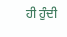ਹੀ ਹੁੰਦੀ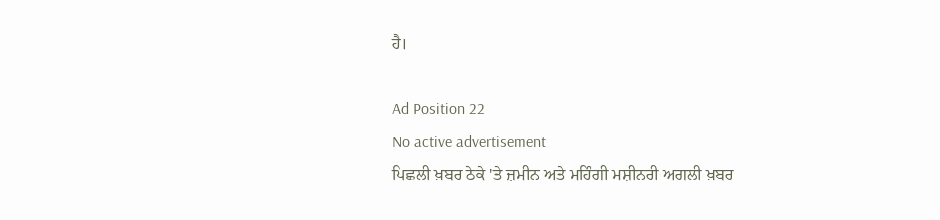ਹੈ।

Ad Position 22
No active advertisement
ਪਿਛਲੀ ਖ਼ਬਰ ਠੇਕੇ 'ਤੇ ਜ਼ਮੀਨ ਅਤੇ ਮਹਿੰਗੀ ਮਸ਼ੀਨਰੀ ਅਗਲੀ ਖ਼ਬਰ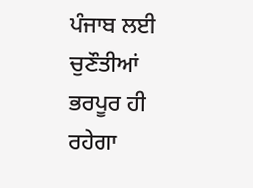ਪੰਜਾਬ ਲਈ ਚੁਣੌਤੀਆਂ ਭਰਪੂਰ ਹੀ ਰਹੇਗਾ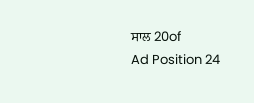ਸਾਲ 20of
Ad Position 24